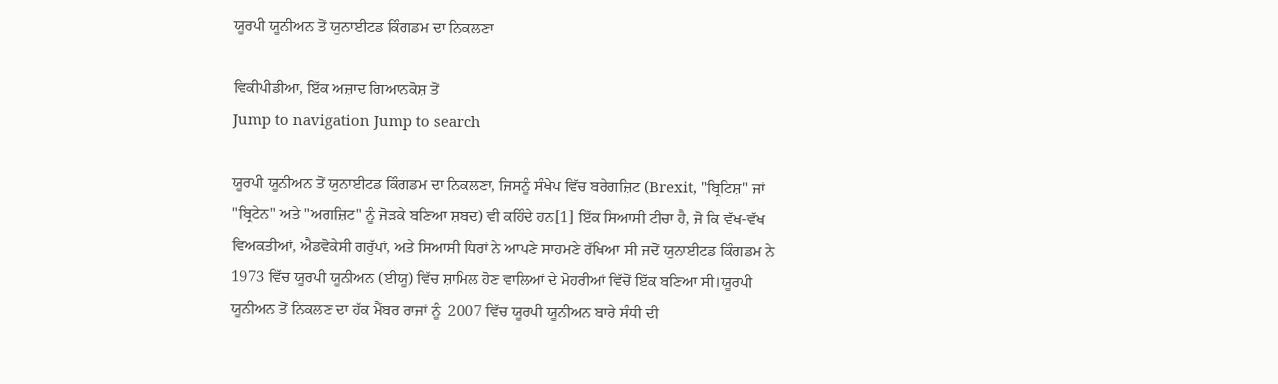ਯੂਰਪੀ ਯੂਨੀਅਨ ਤੋਂ ਯੁਨਾਈਟਡ ਕਿੰਗਡਮ ਦਾ ਨਿਕਲਣਾ

ਵਿਕੀਪੀਡੀਆ, ਇੱਕ ਅਜ਼ਾਦ ਗਿਆਨਕੋਸ਼ ਤੋਂ
Jump to navigation Jump to search

ਯੂਰਪੀ ਯੂਨੀਅਨ ਤੋਂ ਯੁਨਾਈਟਡ ਕਿੰਗਡਮ ਦਾ ਨਿਕਲਣਾ, ਜਿਸਨੂੰ ਸੰਖੇਪ ਵਿੱਚ ਬਰੇਗਜ਼ਿਟ (Brexit, "ਬ੍ਰਿਟਿਸ਼" ਜਾਂ "ਬ੍ਰਿਟੇਨ" ਅਤੇ "ਅਗਜ਼ਿਟ" ਨੂੰ ਜੋੜਕੇ ਬਣਿਆ ਸ਼ਬਦ) ਵੀ ਕਹਿੰਦੇ ਹਨ[1] ਇੱਕ ਸਿਆਸੀ ਟੀਚਾ ਹੈ, ਜੋ ਕਿ ਵੱਖ-ਵੱਖ ਵਿਅਕਤੀਆਂ, ਐਡਵੋਕੇਸੀ ਗਰੁੱਪਾਂ, ਅਤੇ ਸਿਆਸੀ ਧਿਰਾਂ ਨੇ ਆਪਣੇ ਸਾਹਮਣੇ ਰੱਖਿਆ ਸੀ ਜਦੋਂ ਯੁਨਾਈਟਡ ਕਿੰਗਡਮ ਨੇ 1973 ਵਿੱਚ ਯੂਰਪੀ ਯੂਨੀਅਨ (ਈਯੂ) ਵਿੱਚ ਸ਼ਾਮਿਲ ਹੋਣ ਵਾਲਿਆਂ ਦੇ ਮੋਹਰੀਆਂ ਵਿੱਚੋਂ ਇੱਕ ਬਣਿਆ ਸੀ।ਯੂਰਪੀ ਯੂਨੀਅਨ ਤੋਂ ਨਿਕਲਣ ਦਾ ਹੱਕ ਮੈਂਬਰ ਰਾਜਾਂ ਨੂੰ  2007 ਵਿੱਚ ਯੂਰਪੀ ਯੂਨੀਅਨ ਬਾਰੇ ਸੰਧੀ ਦੀ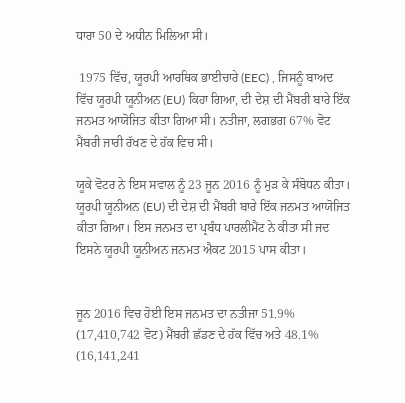ਧਾਰਾ 50 ਦੇ ਅਧੀਨ ਮਿਲਿਆ ਸੀ।

 1975 ਵਿੱਚ, ਯੂਰਪੀ ਆਰਥਿਕ ਭਾਈਚਾਰੇ (EEC) , ਜਿਸਨੂੰ ਬਾਅਦ ਵਿੱਚ ਯੂਰਪੀ ਯੂਨੀਅਨ (EU) ਕਿਹਾ ਗਿਆ, ਦੀ ਦੇਸ਼ ਦੀ ਮੈਂਬਰੀ ਬਾਰੇ ਇੱਕ ਜਨਮਤ ਆਯੋਜਿਤ ਕੀਤਾ ਗਿਆ ਸੀ। ਨਤੀਜਾ, ਲਗਭਗ 67% ਵੋਟ ਮੈਂਬਰੀ ਜਾਰੀ ਰੱਖਣ ਦੇ ਹੱਕ ਵਿਚ ਸੀ।

ਯੂਕੇ ਵੋਟਰ ਨੇ ਇਸ ਸਵਾਲ ਨੂੰ 23 ਜੂਨ 2016 ਨੂੰ ਮੁੜ ਕੇ ਸੰਬੋਧਨ ਕੀਤਾ। ਯੂਰਪੀ ਯੂਨੀਅਨ (EU) ਦੀ ਦੇਸ਼ ਦੀ ਮੈਂਬਰੀ ਬਾਰੇ ਇੱਕ ਜਨਮਤ ਆਯੋਜਿਤ ਕੀਤਾ ਗਿਆ। ਇਸ ਜਨਮਤ ਦਾ ਪ੍ਰਬੰਧ ਪਾਰਲੀਮੈਂਟ ਨੇ ਕੀਤਾ ਸੀ ਜਦ ਇਸਨੇ ਯੂਰਪੀ ਯੂਨੀਅਨ ਜਨਮਤ ਐਕਟ 2015 ਪਾਸ ਕੀਤਾ।


ਜੂਨ 2016 ਵਿਚ ਹੋਈ ਇਸ ਜਨਮਤ ਦਾ ਨਤੀਜਾ 51.9% (17,410,742 ਵੋਟ) ਮੈਂਬਰੀ ਛੱਡਣ ਦੇ ਹੱਕ ਵਿੱਚ ਅਤੇ 48.1% (16,141,241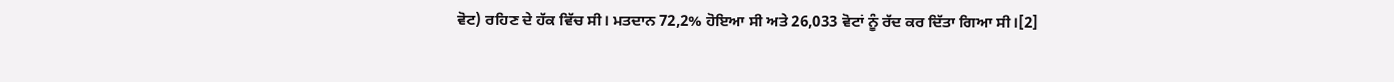ਵੋਟ) ਰਹਿਣ ਦੇ ਹੱਕ ਵਿੱਚ ਸੀ। ਮਤਦਾਨ 72,2% ਹੋਇਆ ਸੀ ਅਤੇ 26,033 ਵੋਟਾਂ ਨੂੰ ਰੱਦ ਕਰ ਦਿੱਤਾ ਗਿਆ ਸੀ।[2]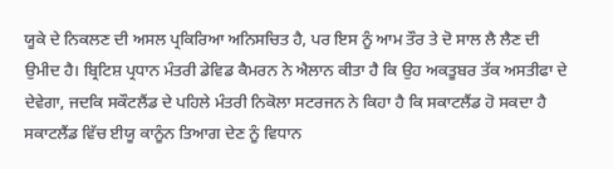ਯੂਕੇ ਦੇ ਨਿਕਲਣ ਦੀ ਅਸਲ ਪ੍ਰਕਿਰਿਆ ਅਨਿਸਚਿਤ ਹੈ, ਪਰ ਇਸ ਨੂੰ ਆਮ ਤੌਰ ਤੇ ਦੋ ਸਾਲ ਲੈ ਲੈਣ ਦੀ ਉਮੀਦ ਹੈ। ਬ੍ਰਿਟਿਸ਼ ਪ੍ਰਧਾਨ ਮੰਤਰੀ ਡੇਵਿਡ ਕੈਮਰਨ ਨੇ ਐਲਾਨ ਕੀਤਾ ਹੈ ਕਿ ਉਹ ਅਕਤੂਬਰ ਤੱਕ ਅਸਤੀਫਾ ਦੇ ਦੇਵੇਗਾ, ਜਦਕਿ ਸਕੌਟਲੈਂਡ ਦੇ ਪਹਿਲੇ ਮੰਤਰੀ ਨਿਕੋਲਾ ਸਟਰਜਨ ਨੇ ਕਿਹਾ ਹੈ ਕਿ ਸਕਾਟਲੈਂਡ ਹੋ ਸਕਦਾ ਹੈ ਸਕਾਟਲੈਂਡ ਵਿੱਚ ਈਯੂ ਕਾਨੂੰਨ ਤਿਆਗ ਦੇਣ ਨੂੰ ਵਿਧਾਨ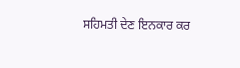ਸਹਿਮਤੀ ਦੇਣ ਇਨਕਾਰ ਕਰ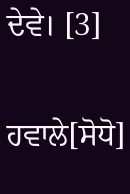ਦੇਵੇ। [3]

ਹਵਾਲੇ[ਸੋਧੋ]